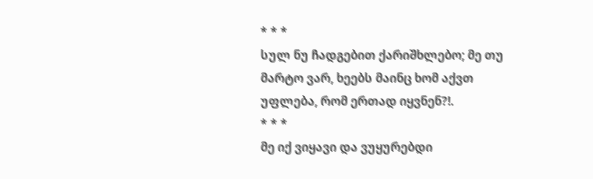* * *
სულ ნუ ჩადგებით ქარიშხლებო; მე თუ მარტო ვარ, ხეებს მაინც ხომ აქვთ უფლება, რომ ერთად იყვნენ?!.
* * *
მე იქ ვიყავი და ვუყურებდი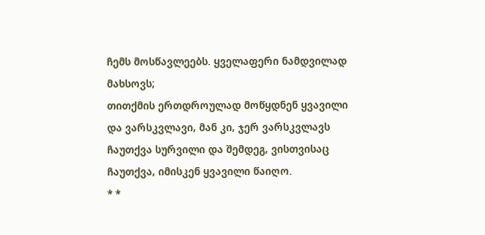ჩემს მოსწავლეებს. ყველაფერი ნამდვილად მახსოვს;
თითქმის ერთდროულად მოწყდნენ ყვავილი და ვარსკვლავი, მან კი, ჯერ ვარსკვლავს ჩაუთქვა სურვილი და შემდეგ, ვისთვისაც ჩაუთქვა, იმისკენ ყვავილი წაიღო.
* *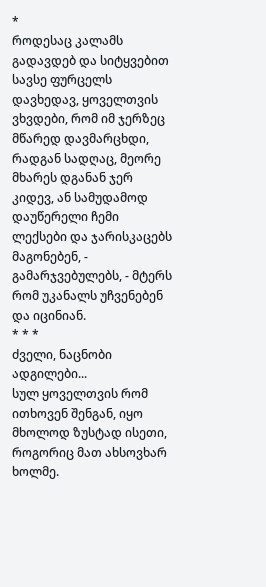*
როდესაც კალამს გადავდებ და სიტყვებით სავსე ფურცელს დავხედავ, ყოველთვის ვხვდები, რომ იმ ჯერზეც მწარედ დავმარცხდი, რადგან სადღაც, მეორე მხარეს დგანან ჯერ კიდევ, ან სამუდამოდ დაუწერელი ჩემი ლექსები და ჯარისკაცებს მაგონებენ, - გამარჯვებულებს, - მტერს რომ უკანალს უჩვენებენ და იცინიან.
* * *
ძველი, ნაცნობი ადგილები...
სულ ყოველთვის რომ ითხოვენ შენგან, იყო მხოლოდ ზუსტად ისეთი, როგორიც მათ ახსოვხარ ხოლმე.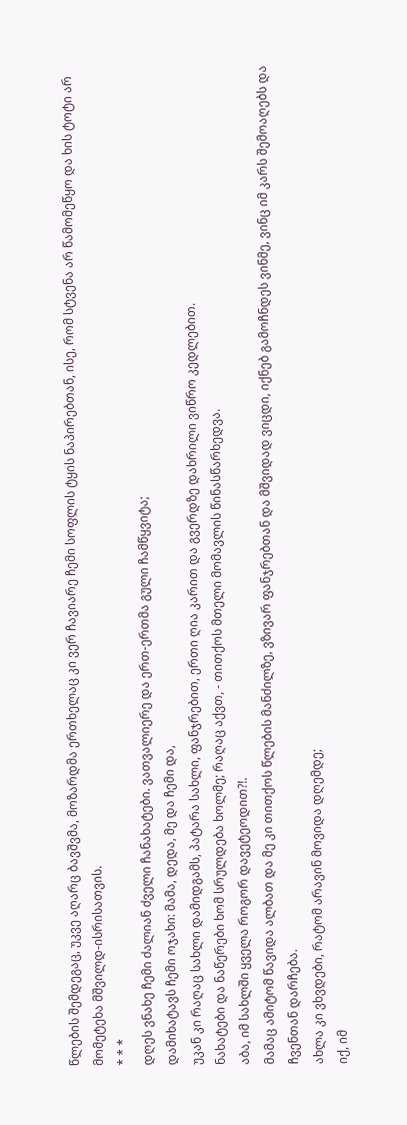წლების შემდეგაც, უკვე აღარც ბავშვმა, მოზარდმა ერთხელაც კი ვერ ჩავიარე ჩემი სოფლის ტყის ნაპირებთან, ისე, რომ სტვენა არ წამომეწყო და ხის ტოტი არ მომეტეხა მშვილდ-ისრისათვის.
* * *
დღეს ვნახე ჩემი ძალიან ძველი ჩანახატები. ვათვალიერე და ერთ-ერთმა გული ჩამწყვიტა;
დამიხატავს ჩემი ოჯახი: მამა, დედა, მე და ჩემი და,
უკან კი რაღაც სახლი დამიდგამს, პატარა სახლი, ფანჯრებით, ერთი ღია კარით და გვერდზე დახრილი ვიწრო კედლებით.
ნახატები და ნაწერები ხომ სრულდება ხოლმე; რაღაც აქვთ, - თითქოს მთელი მომავლის წინასწარხედვა.
აბა, იმ სახლში ყველა როგორ დავეტეოდით?!.
მამაც ამიტომ წავიდა ალბათ და მე კი თითქოს წლების მანძილზე, ვზივარ ფანჯრებთან და მშვიდად ვიცდი, იქნებ გამოჩნდეს ვინმე, ვინც იმ კარს შემოაღებს და ჩვენთან დარჩება.
ახლა კი ვხვდები, რატომ არავინ მოვიდა დღემდე;
იქ, იმ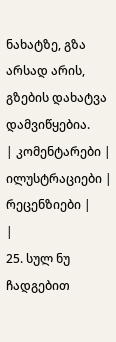ნახატზე, გზა არსად არის, გზების დახატვა დამვიწყებია.
| კომენტარები |
ილუსტრაციები |
რეცენზიები |
|
25. სულ ნუ ჩადგებით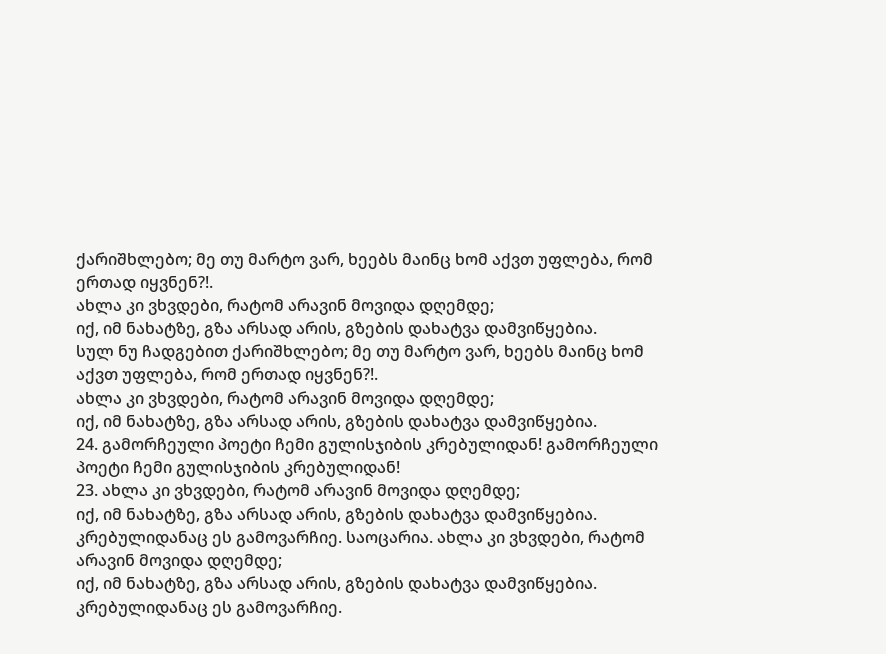ქარიშხლებო; მე თუ მარტო ვარ, ხეებს მაინც ხომ აქვთ უფლება, რომ ერთად იყვნენ?!.
ახლა კი ვხვდები, რატომ არავინ მოვიდა დღემდე;
იქ, იმ ნახატზე, გზა არსად არის, გზების დახატვა დამვიწყებია.
სულ ნუ ჩადგებით ქარიშხლებო; მე თუ მარტო ვარ, ხეებს მაინც ხომ აქვთ უფლება, რომ ერთად იყვნენ?!.
ახლა კი ვხვდები, რატომ არავინ მოვიდა დღემდე;
იქ, იმ ნახატზე, გზა არსად არის, გზების დახატვა დამვიწყებია.
24. გამორჩეული პოეტი ჩემი გულისჯიბის კრებულიდან! გამორჩეული პოეტი ჩემი გულისჯიბის კრებულიდან!
23. ახლა კი ვხვდები, რატომ არავინ მოვიდა დღემდე;
იქ, იმ ნახატზე, გზა არსად არის, გზების დახატვა დამვიწყებია.
კრებულიდანაც ეს გამოვარჩიე. საოცარია. ახლა კი ვხვდები, რატომ არავინ მოვიდა დღემდე;
იქ, იმ ნახატზე, გზა არსად არის, გზების დახატვა დამვიწყებია.
კრებულიდანაც ეს გამოვარჩიე.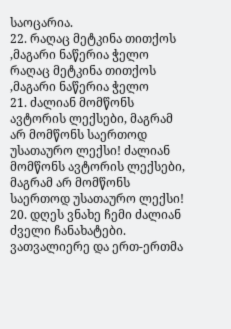საოცარია.
22. რაღაც მეტკინა თითქოს ,მაგარი ნაწერია ჭელო რაღაც მეტკინა თითქოს ,მაგარი ნაწერია ჭელო
21. ძალიან მომწონს ავტორის ლექსები, მაგრამ არ მომწონს საერთოდ უსათაურო ლექსი! ძალიან მომწონს ავტორის ლექსები, მაგრამ არ მომწონს საერთოდ უსათაურო ლექსი!
20. დღეს ვნახე ჩემი ძალიან ძველი ჩანახატები. ვათვალიერე და ერთ-ერთმა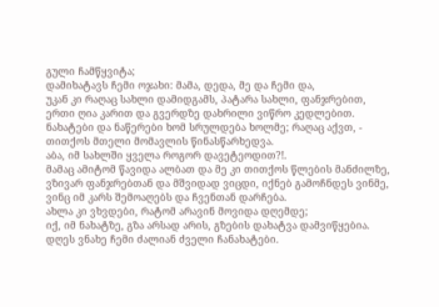გული ჩამწყვიტა;
დამიხატავს ჩემი ოჯახი: მამა, დედა, მე და ჩემი და,
უკან კი რაღაც სახლი დამიდგამს, პატარა სახლი, ფანჯრებით, ერთი ღია კარით და გვერდზე დახრილი ვიწრო კედლებით.
ნახატები და ნაწერები ხომ სრულდება ხოლმე; რაღაც აქვთ, - თითქოს მთელი მომავლის წინასწარხედვა.
აბა, იმ სახლში ყველა როგორ დავეტეოდით?!.
მამაც ამიტომ წავიდა ალბათ და მე კი თითქოს წლების მანძილზე, ვზივარ ფანჯრებთან და მშვიდად ვიცდი, იქნებ გამოჩნდეს ვინმე, ვინც იმ კარს შემოაღებს და ჩვენთან დარჩება.
ახლა კი ვხვდები, რატომ არავინ მოვიდა დღემდე;
იქ, იმ ნახატზე, გზა არსად არის, გზების დახატვა დამვიწყებია. დღეს ვნახე ჩემი ძალიან ძველი ჩანახატები.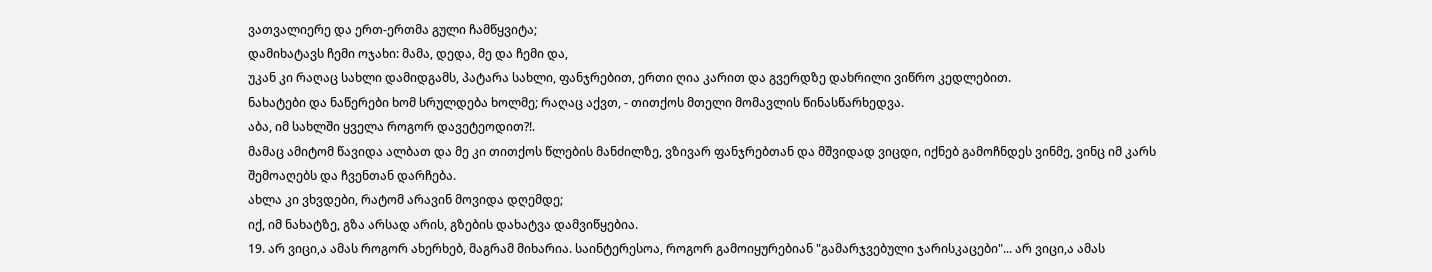ვათვალიერე და ერთ-ერთმა გული ჩამწყვიტა;
დამიხატავს ჩემი ოჯახი: მამა, დედა, მე და ჩემი და,
უკან კი რაღაც სახლი დამიდგამს, პატარა სახლი, ფანჯრებით, ერთი ღია კარით და გვერდზე დახრილი ვიწრო კედლებით.
ნახატები და ნაწერები ხომ სრულდება ხოლმე; რაღაც აქვთ, - თითქოს მთელი მომავლის წინასწარხედვა.
აბა, იმ სახლში ყველა როგორ დავეტეოდით?!.
მამაც ამიტომ წავიდა ალბათ და მე კი თითქოს წლების მანძილზე, ვზივარ ფანჯრებთან და მშვიდად ვიცდი, იქნებ გამოჩნდეს ვინმე, ვინც იმ კარს შემოაღებს და ჩვენთან დარჩება.
ახლა კი ვხვდები, რატომ არავინ მოვიდა დღემდე;
იქ, იმ ნახატზე, გზა არსად არის, გზების დახატვა დამვიწყებია.
19. არ ვიცი,ა ამას როგორ ახერხებ, მაგრამ მიხარია. საინტერესოა, როგორ გამოიყურებიან "გამარჯვებული ჯარისკაცები"... არ ვიცი,ა ამას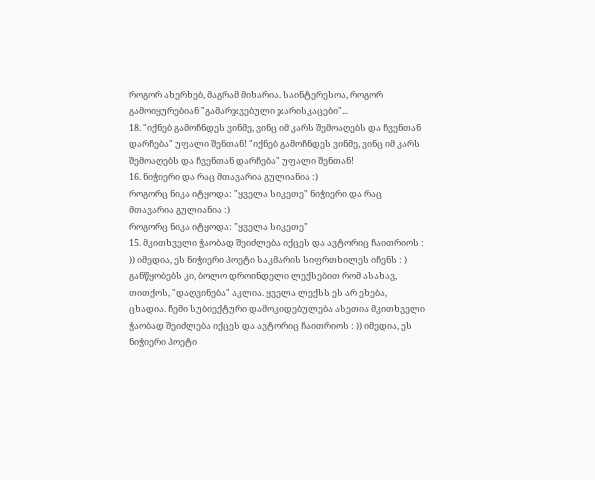როგორ ახერხებ, მაგრამ მიხარია. საინტერესოა, როგორ გამოიყურებიან "გამარჯვებული ჯარისკაცები"...
18. "იქნებ გამოჩნდეს ვინმე, ვინც იმ კარს შემოაღებს და ჩვენთან დარჩება" უფალი შენთან! "იქნებ გამოჩნდეს ვინმე, ვინც იმ კარს შემოაღებს და ჩვენთან დარჩება" უფალი შენთან!
16. ნიჭიერი და რაც მთავარია გულიანია :)
როგორც ნიკა იტყოდა: "ყველა სიკეთე" ნიჭიერი და რაც მთავარია გულიანია :)
როგორც ნიკა იტყოდა: "ყველა სიკეთე"
15. მკითხველი ჭაობად შეიძლება იქცეს და ავტორიც ჩაითრიოს : )) იმედია, ეს ნიჭიერი პოეტი საკმარის სიფრთხილეს იჩენს : )
განწყობებს კი, ბოლო დროინდელი ლექსებით რომ ასახავ, თითქოს, "დაღვინება" აკლია. ყველა ლექსს ეს არ ეხება, ცხადია. ჩემი სუბიექტური დამოკიდებულება ასეთია მკითხველი ჭაობად შეიძლება იქცეს და ავტორიც ჩაითრიოს : )) იმედია, ეს ნიჭიერი პოეტი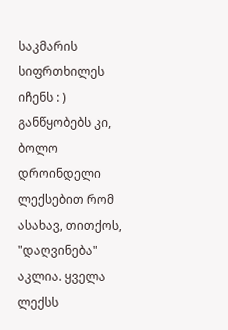საკმარის სიფრთხილეს იჩენს : )
განწყობებს კი, ბოლო დროინდელი ლექსებით რომ ასახავ, თითქოს, "დაღვინება" აკლია. ყველა ლექსს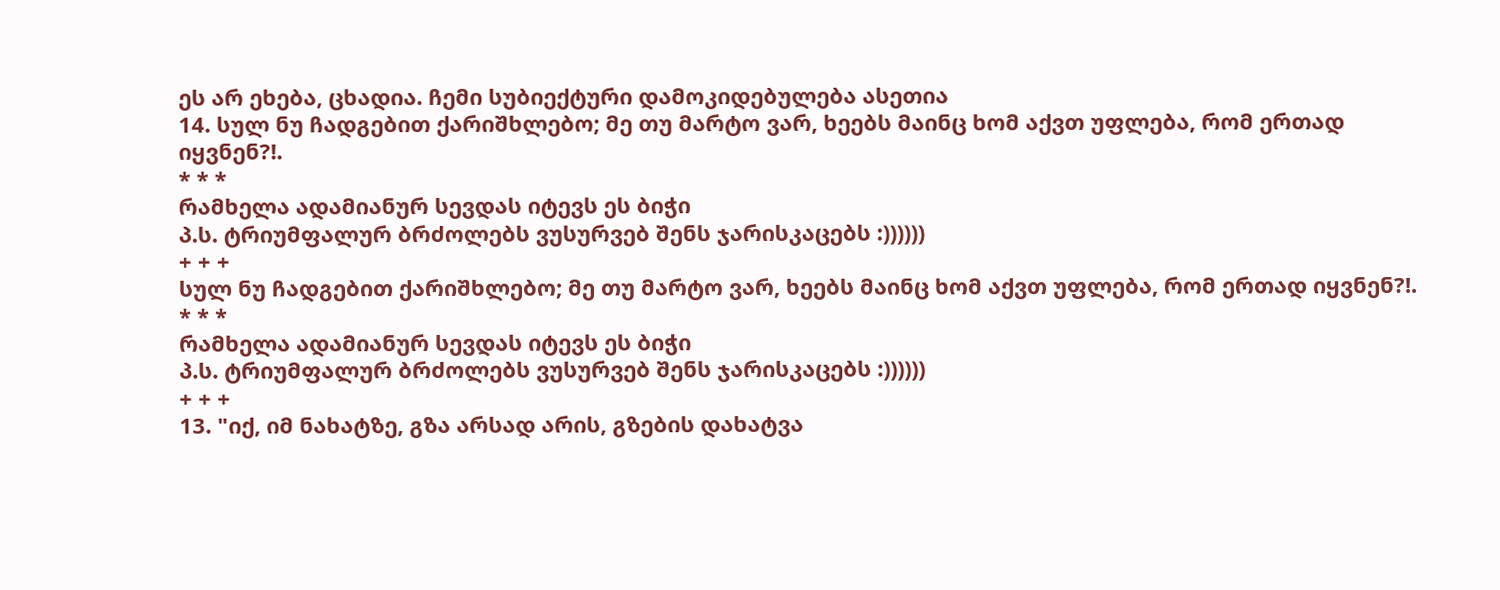ეს არ ეხება, ცხადია. ჩემი სუბიექტური დამოკიდებულება ასეთია
14. სულ ნუ ჩადგებით ქარიშხლებო; მე თუ მარტო ვარ, ხეებს მაინც ხომ აქვთ უფლება, რომ ერთად იყვნენ?!.
* * *
რამხელა ადამიანურ სევდას იტევს ეს ბიჭი
პ.ს. ტრიუმფალურ ბრძოლებს ვუსურვებ შენს ჯარისკაცებს :))))))
+ + +
სულ ნუ ჩადგებით ქარიშხლებო; მე თუ მარტო ვარ, ხეებს მაინც ხომ აქვთ უფლება, რომ ერთად იყვნენ?!.
* * *
რამხელა ადამიანურ სევდას იტევს ეს ბიჭი
პ.ს. ტრიუმფალურ ბრძოლებს ვუსურვებ შენს ჯარისკაცებს :))))))
+ + +
13. "იქ, იმ ნახატზე, გზა არსად არის, გზების დახატვა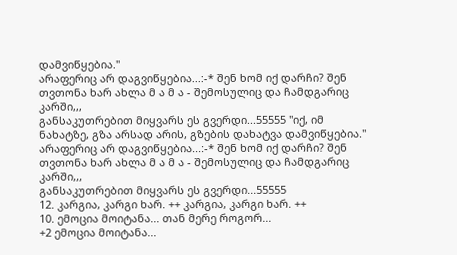დამვიწყებია."
არაფერიც არ დაგვიწყებია...:-* შენ ხომ იქ დარჩი? შენ თვთონა ხარ ახლა მ ა მ ა - შემოსულიც და ჩამდგარიც კარში,,,
განსაკუთრებით მიყვარს ეს გვერდი...55555 "იქ, იმ ნახატზე, გზა არსად არის, გზების დახატვა დამვიწყებია."
არაფერიც არ დაგვიწყებია...:-* შენ ხომ იქ დარჩი? შენ თვთონა ხარ ახლა მ ა მ ა - შემოსულიც და ჩამდგარიც კარში,,,
განსაკუთრებით მიყვარს ეს გვერდი...55555
12. კარგია, კარგი ხარ. ++ კარგია, კარგი ხარ. ++
10. ემოცია მოიტანა... თან მერე როგორ...
+2 ემოცია მოიტანა...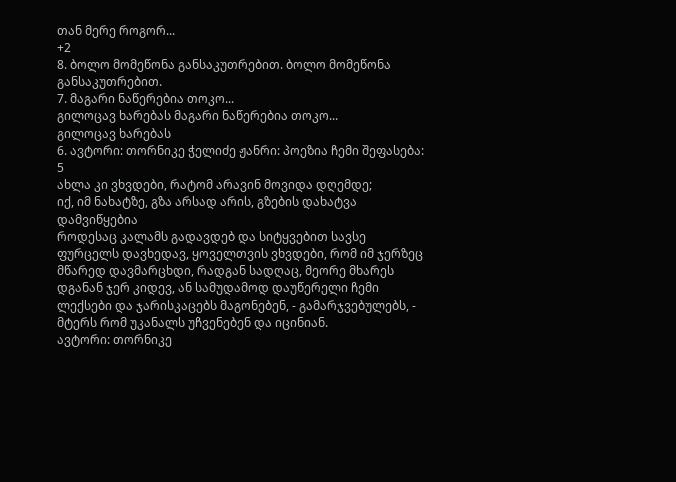თან მერე როგორ...
+2
8. ბოლო მომეწონა განსაკუთრებით. ბოლო მომეწონა განსაკუთრებით.
7. მაგარი ნაწერებია თოკო...
გილოცავ ხარებას მაგარი ნაწერებია თოკო...
გილოცავ ხარებას
6. ავტორი: თორნიკე ჭელიძე ჟანრი: პოეზია ჩემი შეფასება: 5
ახლა კი ვხვდები, რატომ არავინ მოვიდა დღემდე;
იქ, იმ ნახატზე, გზა არსად არის, გზების დახატვა დამვიწყებია
როდესაც კალამს გადავდებ და სიტყვებით სავსე ფურცელს დავხედავ, ყოველთვის ვხვდები, რომ იმ ჯერზეც მწარედ დავმარცხდი, რადგან სადღაც, მეორე მხარეს დგანან ჯერ კიდევ, ან სამუდამოდ დაუწერელი ჩემი ლექსები და ჯარისკაცებს მაგონებენ, - გამარჯვებულებს, - მტერს რომ უკანალს უჩვენებენ და იცინიან.
ავტორი: თორნიკე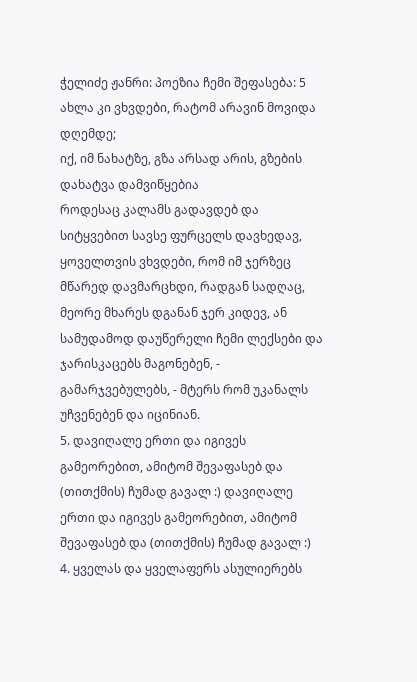ჭელიძე ჟანრი: პოეზია ჩემი შეფასება: 5
ახლა კი ვხვდები, რატომ არავინ მოვიდა დღემდე;
იქ, იმ ნახატზე, გზა არსად არის, გზების დახატვა დამვიწყებია
როდესაც კალამს გადავდებ და სიტყვებით სავსე ფურცელს დავხედავ, ყოველთვის ვხვდები, რომ იმ ჯერზეც მწარედ დავმარცხდი, რადგან სადღაც, მეორე მხარეს დგანან ჯერ კიდევ, ან სამუდამოდ დაუწერელი ჩემი ლექსები და ჯარისკაცებს მაგონებენ, - გამარჯვებულებს, - მტერს რომ უკანალს უჩვენებენ და იცინიან.
5. დავიღალე ერთი და იგივეს გამეორებით, ამიტომ შევაფასებ და (თითქმის) ჩუმად გავალ :) დავიღალე ერთი და იგივეს გამეორებით, ამიტომ შევაფასებ და (თითქმის) ჩუმად გავალ :)
4. ყველას და ყველაფერს ასულიერებს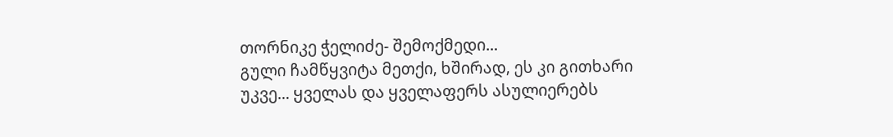თორნიკე ჭელიძე- შემოქმედი...
გული ჩამწყვიტა მეთქი, ხშირად, ეს კი გითხარი უკვე... ყველას და ყველაფერს ასულიერებს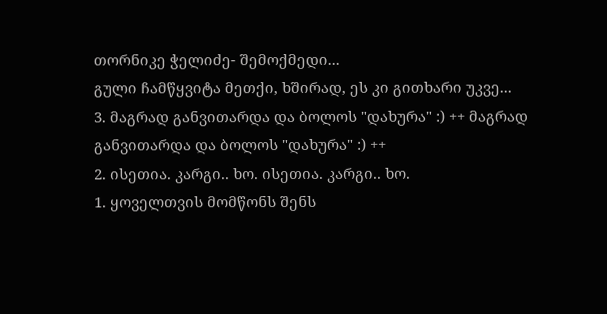თორნიკე ჭელიძე- შემოქმედი...
გული ჩამწყვიტა მეთქი, ხშირად, ეს კი გითხარი უკვე...
3. მაგრად განვითარდა და ბოლოს "დახურა" :) ++ მაგრად განვითარდა და ბოლოს "დახურა" :) ++
2. ისეთია. კარგი.. ხო. ისეთია. კარგი.. ხო.
1. ყოველთვის მომწონს შენს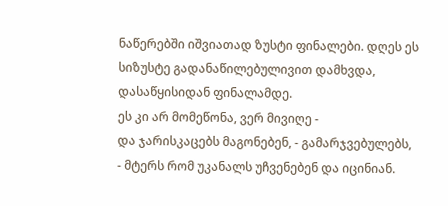ნაწერებში იშვიათად ზუსტი ფინალები. დღეს ეს სიზუსტე გადანაწილებულივით დამხვდა, დასაწყისიდან ფინალამდე.
ეს კი არ მომეწონა, ვერ მივიღე -
და ჯარისკაცებს მაგონებენ, - გამარჯვებულებს, - მტერს რომ უკანალს უჩვენებენ და იცინიან.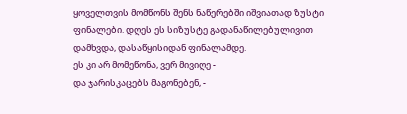ყოველთვის მომწონს შენს ნაწერებში იშვიათად ზუსტი ფინალები. დღეს ეს სიზუსტე გადანაწილებულივით დამხვდა, დასაწყისიდან ფინალამდე.
ეს კი არ მომეწონა, ვერ მივიღე -
და ჯარისკაცებს მაგონებენ, -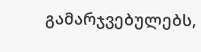გამარჯვებულებს,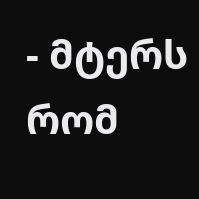- მტერს რომ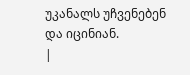უკანალს უჩვენებენ და იცინიან.
|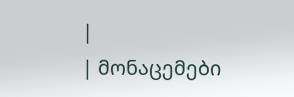|
| მონაცემები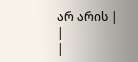არ არის |
|
|